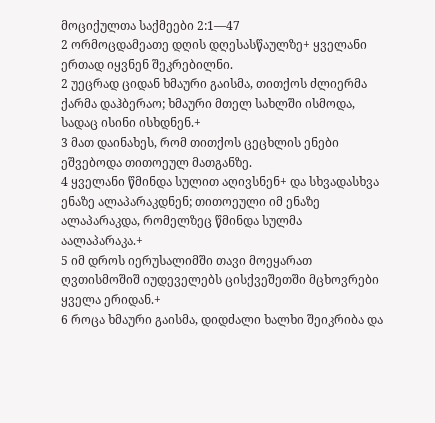მოციქულთა საქმეები 2:1—47
2 ორმოცდამეათე დღის დღესასწაულზე+ ყველანი ერთად იყვნენ შეკრებილნი.
2 უეცრად ციდან ხმაური გაისმა, თითქოს ძლიერმა ქარმა დაჰბერაო; ხმაური მთელ სახლში ისმოდა, სადაც ისინი ისხდნენ.+
3 მათ დაინახეს, რომ თითქოს ცეცხლის ენები ეშვებოდა თითოეულ მათგანზე.
4 ყველანი წმინდა სულით აღივსნენ+ და სხვადასხვა ენაზე ალაპარაკდნენ; თითოეული იმ ენაზე ალაპარაკდა, რომელზეც წმინდა სულმა აალაპარაკა.+
5 იმ დროს იერუსალიმში თავი მოეყარათ ღვთისმოშიშ იუდეველებს ცისქვეშეთში მცხოვრები ყველა ერიდან.+
6 როცა ხმაური გაისმა, დიდძალი ხალხი შეიკრიბა და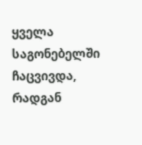ყველა საგონებელში ჩაცვივდა, რადგან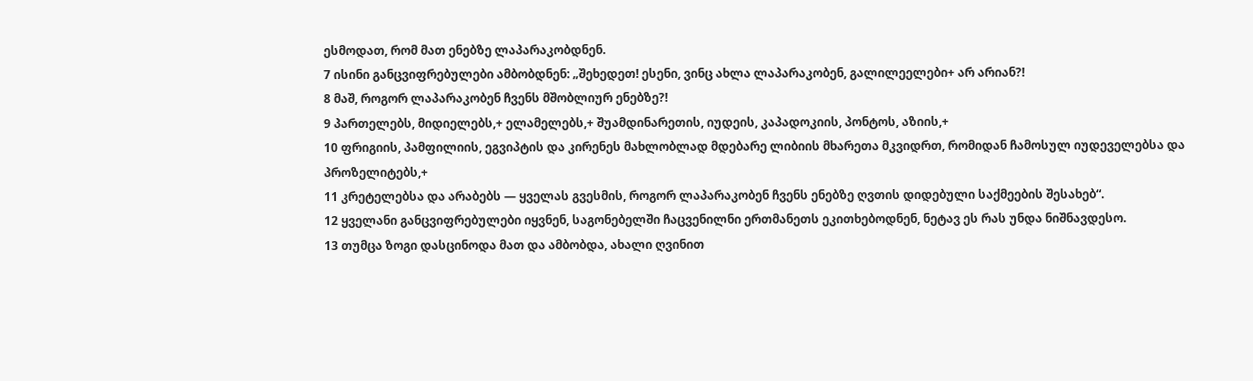ესმოდათ, რომ მათ ენებზე ლაპარაკობდნენ.
7 ისინი განცვიფრებულები ამბობდნენ: „შეხედეთ! ესენი, ვინც ახლა ლაპარაკობენ, გალილეელები+ არ არიან?!
8 მაშ, როგორ ლაპარაკობენ ჩვენს მშობლიურ ენებზე?!
9 პართელებს, მიდიელებს,+ ელამელებს,+ შუამდინარეთის, იუდეის, კაპადოკიის, პონტოს, აზიის,+
10 ფრიგიის, პამფილიის, ეგვიპტის და კირენეს მახლობლად მდებარე ლიბიის მხარეთა მკვიდრთ, რომიდან ჩამოსულ იუდეველებსა და პროზელიტებს,+
11 კრეტელებსა და არაბებს — ყველას გვესმის, როგორ ლაპარაკობენ ჩვენს ენებზე ღვთის დიდებული საქმეების შესახებ“.
12 ყველანი განცვიფრებულები იყვნენ, საგონებელში ჩაცვენილნი ერთმანეთს ეკითხებოდნენ, ნეტავ ეს რას უნდა ნიშნავდესო.
13 თუმცა ზოგი დასცინოდა მათ და ამბობდა, ახალი ღვინით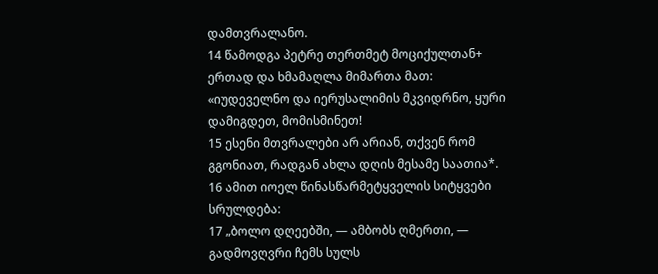დამთვრალანო.
14 წამოდგა პეტრე თერთმეტ მოციქულთან+ ერთად და ხმამაღლა მიმართა მათ: «იუდეველნო და იერუსალიმის მკვიდრნო, ყური დამიგდეთ, მომისმინეთ!
15 ესენი მთვრალები არ არიან, თქვენ რომ გგონიათ, რადგან ახლა დღის მესამე საათია*.
16 ამით იოელ წინასწარმეტყველის სიტყვები სრულდება:
17 „ბოლო დღეებში, — ამბობს ღმერთი, — გადმოვღვრი ჩემს სულს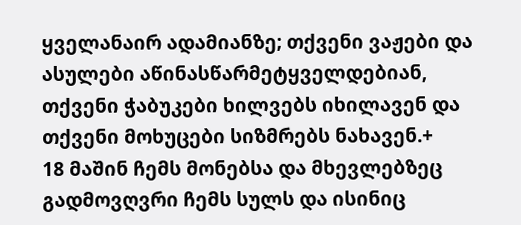ყველანაირ ადამიანზე; თქვენი ვაჟები და ასულები აწინასწარმეტყველდებიან, თქვენი ჭაბუკები ხილვებს იხილავენ და თქვენი მოხუცები სიზმრებს ნახავენ.+
18 მაშინ ჩემს მონებსა და მხევლებზეც გადმოვღვრი ჩემს სულს და ისინიც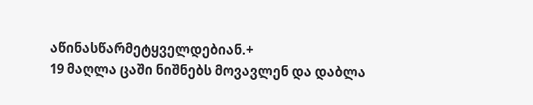აწინასწარმეტყველდებიან.+
19 მაღლა ცაში ნიშნებს მოვავლენ და დაბლა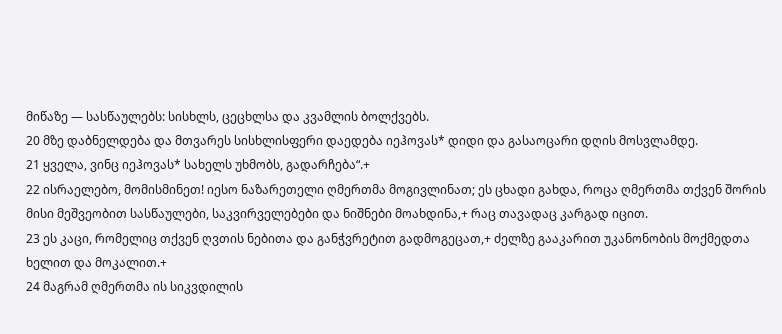მიწაზე — სასწაულებს: სისხლს, ცეცხლსა და კვამლის ბოლქვებს.
20 მზე დაბნელდება და მთვარეს სისხლისფერი დაედება იეჰოვას* დიდი და გასაოცარი დღის მოსვლამდე.
21 ყველა, ვინც იეჰოვას* სახელს უხმობს, გადარჩება“.+
22 ისრაელებო, მომისმინეთ! იესო ნაზარეთელი ღმერთმა მოგივლინათ; ეს ცხადი გახდა, როცა ღმერთმა თქვენ შორის მისი მეშვეობით სასწაულები, საკვირველებები და ნიშნები მოახდინა,+ რაც თავადაც კარგად იცით.
23 ეს კაცი, რომელიც თქვენ ღვთის ნებითა და განჭვრეტით გადმოგეცათ,+ ძელზე გააკარით უკანონობის მოქმედთა ხელით და მოკალით.+
24 მაგრამ ღმერთმა ის სიკვდილის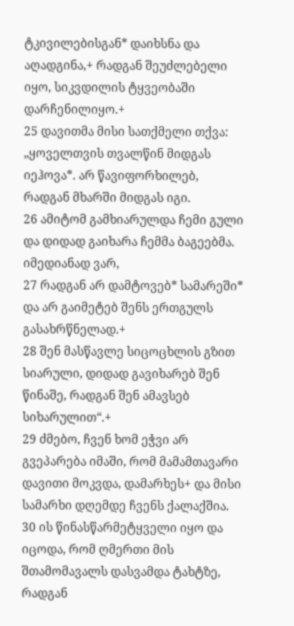ტკივილებისგან* დაიხსნა და აღადგინა,+ რადგან შეუძლებელი იყო, სიკვდილის ტყვეობაში დარჩენილიყო.+
25 დავითმა მისი სათქმელი თქვა: „ყოველთვის თვალწინ მიდგას იეჰოვა*. არ წავიფორხილებ, რადგან მხარში მიდგას იგი.
26 ამიტომ გამხიარულდა ჩემი გული და დიდად გაიხარა ჩემმა ბაგეებმა. იმედიანად ვარ,
27 რადგან არ დამტოვებ* სამარეში* და არ გაიმეტებ შენს ერთგულს გასახრწნელად.+
28 შენ მასწავლე სიცოცხლის გზით სიარული, დიდად გავიხარებ შენ წინაშე, რადგან შენ ამავსებ სიხარულით“.+
29 ძმებო, ჩვენ ხომ ეჭვი არ გვეპარება იმაში, რომ მამამთავარი დავითი მოკვდა, დამარხეს+ და მისი სამარხი დღემდე ჩვენს ქალაქშია.
30 ის წინასწარმეტყველი იყო და იცოდა, რომ ღმერთი მის შთამომავალს დასვამდა ტახტზე, რადგან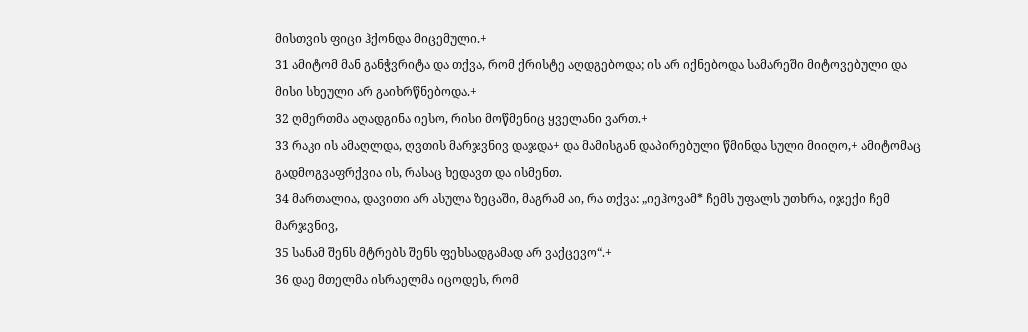მისთვის ფიცი ჰქონდა მიცემული.+
31 ამიტომ მან განჭვრიტა და თქვა, რომ ქრისტე აღდგებოდა; ის არ იქნებოდა სამარეში მიტოვებული და მისი სხეული არ გაიხრწნებოდა.+
32 ღმერთმა აღადგინა იესო, რისი მოწმენიც ყველანი ვართ.+
33 რაკი ის ამაღლდა, ღვთის მარჯვნივ დაჯდა+ და მამისგან დაპირებული წმინდა სული მიიღო,+ ამიტომაც გადმოგვაფრქვია ის, რასაც ხედავთ და ისმენთ.
34 მართალია, დავითი არ ასულა ზეცაში, მაგრამ აი, რა თქვა: „იეჰოვამ* ჩემს უფალს უთხრა, იჯექი ჩემ მარჯვნივ,
35 სანამ შენს მტრებს შენს ფეხსადგამად არ ვაქცევო“.+
36 დაე მთელმა ისრაელმა იცოდეს, რომ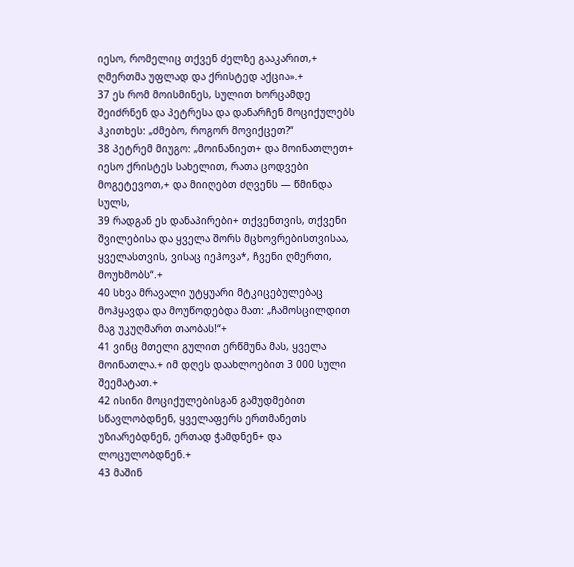იესო, რომელიც თქვენ ძელზე გააკარით,+ ღმერთმა უფლად და ქრისტედ აქცია».+
37 ეს რომ მოისმინეს, სულით ხორცამდე შეიძრნენ და პეტრესა და დანარჩენ მოციქულებს ჰკითხეს: „ძმებო, როგორ მოვიქცეთ?“
38 პეტრემ მიუგო: „მოინანიეთ+ და მოინათლეთ+ იესო ქრისტეს სახელით, რათა ცოდვები მოგეტევოთ,+ და მიიღებთ ძღვენს — წმინდა სულს,
39 რადგან ეს დანაპირები+ თქვენთვის, თქვენი შვილებისა და ყველა შორს მცხოვრებისთვისაა, ყველასთვის, ვისაც იეჰოვა*, ჩვენი ღმერთი, მოუხმობს“.+
40 სხვა მრავალი უტყუარი მტკიცებულებაც მოჰყავდა და მოუწოდებდა მათ: „ჩამოსცილდით მაგ უკუღმართ თაობას!“+
41 ვინც მთელი გულით ერწმუნა მას, ყველა მოინათლა.+ იმ დღეს დაახლოებით 3 000 სული შეემატათ.+
42 ისინი მოციქულებისგან გამუდმებით სწავლობდნენ, ყველაფერს ერთმანეთს უზიარებდნენ, ერთად ჭამდნენ+ და ლოცულობდნენ.+
43 მაშინ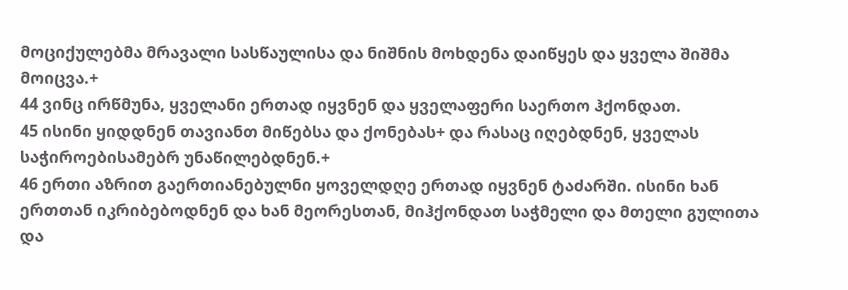მოციქულებმა მრავალი სასწაულისა და ნიშნის მოხდენა დაიწყეს და ყველა შიშმა მოიცვა.+
44 ვინც ირწმუნა, ყველანი ერთად იყვნენ და ყველაფერი საერთო ჰქონდათ.
45 ისინი ყიდდნენ თავიანთ მიწებსა და ქონებას+ და რასაც იღებდნენ, ყველას საჭიროებისამებრ უნაწილებდნენ.+
46 ერთი აზრით გაერთიანებულნი ყოველდღე ერთად იყვნენ ტაძარში. ისინი ხან ერთთან იკრიბებოდნენ და ხან მეორესთან, მიჰქონდათ საჭმელი და მთელი გულითა და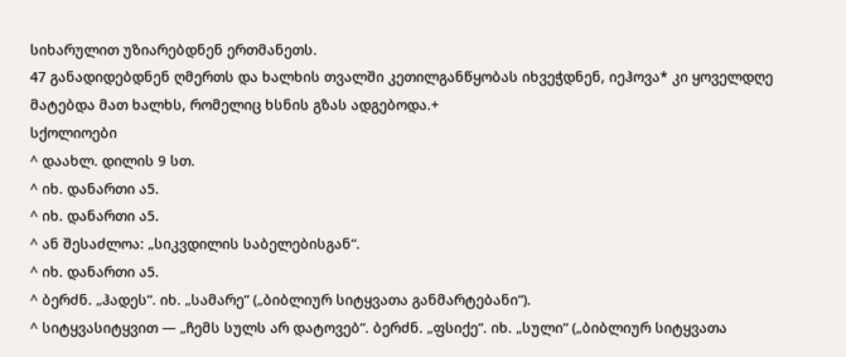სიხარულით უზიარებდნენ ერთმანეთს.
47 განადიდებდნენ ღმერთს და ხალხის თვალში კეთილგანწყობას იხვეჭდნენ, იეჰოვა* კი ყოველდღე მატებდა მათ ხალხს, რომელიც ხსნის გზას ადგებოდა.+
სქოლიოები
^ დაახლ. დილის 9 სთ.
^ იხ. დანართი ა5.
^ იხ. დანართი ა5.
^ ან შესაძლოა: „სიკვდილის საბელებისგან“.
^ იხ. დანართი ა5.
^ ბერძნ. „ჰადეს“. იხ. „სამარე“ („ბიბლიურ სიტყვათა განმარტებანი“).
^ სიტყვასიტყვით — „ჩემს სულს არ დატოვებ“. ბერძნ. „ფსიქე“. იხ. „სული“ („ბიბლიურ სიტყვათა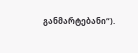განმარტებანი“).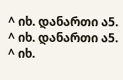^ იხ. დანართი ა5.
^ იხ. დანართი ა5.
^ იხ.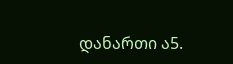დანართი ა5.